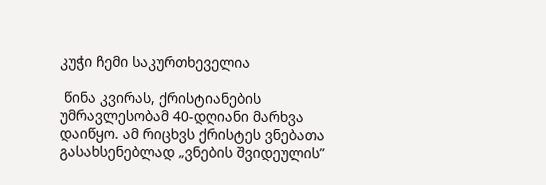კუჭი ჩემი საკურთხეველია

 წინა კვირას, ქრისტიანების უმრავლესობამ 40-დღიანი მარხვა დაიწყო. ამ რიცხვს ქრისტეს ვნებათა გასახსენებლად „ვნების შვიდეულის”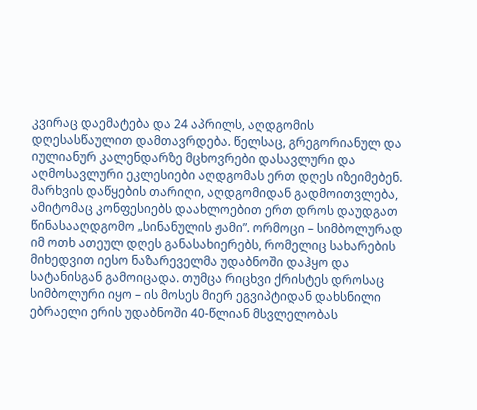კვირაც დაემატება და 24 აპრილს, აღდგომის დღესასწაულით დამთავრდება. წელსაც, გრეგორიანულ და იულიანურ კალენდარზე მცხოვრები დასავლური და აღმოსავლური ეკლესიები აღდგომას ერთ დღეს იზეიმებენ. მარხვის დაწყების თარიღი, აღდგომიდან გადმოითვლება, ამიტომაც კონფესიებს დაახლოებით ერთ დროს დაუდგათ წინასააღდგომო „სინანულის ჟამი”. ორმოცი – სიმბოლურად იმ ოთხ ათეულ დღეს განასახიერებს, რომელიც სახარების მიხედვით იესო ნაზარეველმა უდაბნოში დაჰყო და სატანისგან გამოიცადა. თუმცა რიცხვი ქრისტეს დროსაც სიმბოლური იყო – ის მოსეს მიერ ეგვიპტიდან დახსნილი ებრაელი ერის უდაბნოში 40-წლიან მსვლელობას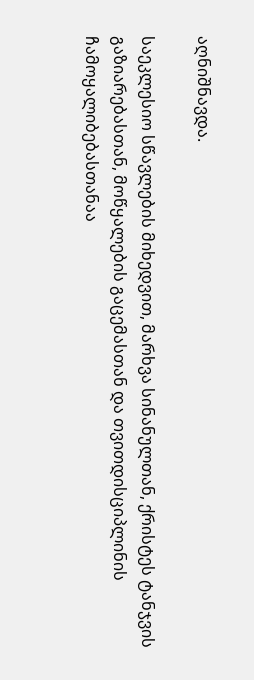აღნიშნავდა.

საეკლესიო სწავლების მიხედვით, მარხვა სინანულთან, ქრისტეს ტანჯვის გაზიარებასთან, მოწყალების გაცემასთან და თვითდისციპლინის ჩამოყალიბებასთანაა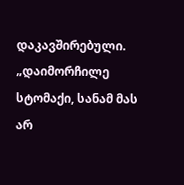დაკავშირებული. „დაიმორჩილე სტომაქი, სანამ მას არ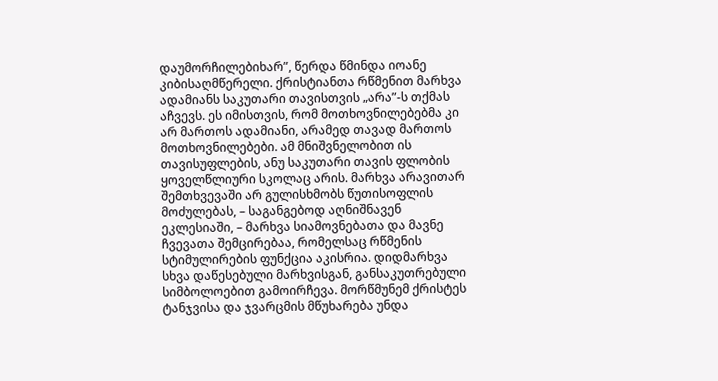დაუმორჩილებიხარ”, წერდა წმინდა იოანე კიბისაღმწერელი. ქრისტიანთა რწმენით მარხვა ადამიანს საკუთარი თავისთვის „არა”-ს თქმას აჩვევს. ეს იმისთვის, რომ მოთხოვნილებებმა კი არ მართოს ადამიანი, არამედ თავად მართოს მოთხოვნილებები. ამ მნიშვნელობით ის თავისუფლების, ანუ საკუთარი თავის ფლობის ყოველწლიური სკოლაც არის. მარხვა არავითარ შემთხვევაში არ გულისხმობს წუთისოფლის მოძულებას, – საგანგებოდ აღნიშნავენ ეკლესიაში, – მარხვა სიამოვნებათა და მავნე ჩვევათა შემცირებაა, რომელსაც რწმენის სტიმულირების ფუნქცია აკისრია. დიდმარხვა სხვა დაწესებული მარხვისგან, განსაკუთრებული სიმბოლოებით გამოირჩევა. მორწმუნემ ქრისტეს ტანჯვისა და ჯვარცმის მწუხარება უნდა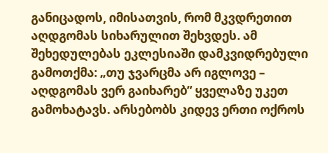განიცადოს, იმისათვის, რომ მკვდრეთით აღდგომას სიხარულით შეხვდეს. ამ შეხედულებას ეკლესიაში დამკვიდრებული გამოთქმა: „თუ ჯვარცმა არ იგლოვე – აღდგომას ვერ გაიხარებ” ყველაზე უკეთ გამოხატავს. არსებობს კიდევ ერთი ოქროს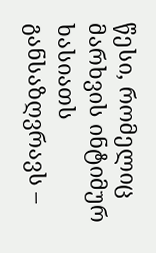წესი, რომელიც მარხვის ინტიმურ ხასიათს განსაზღვრავს –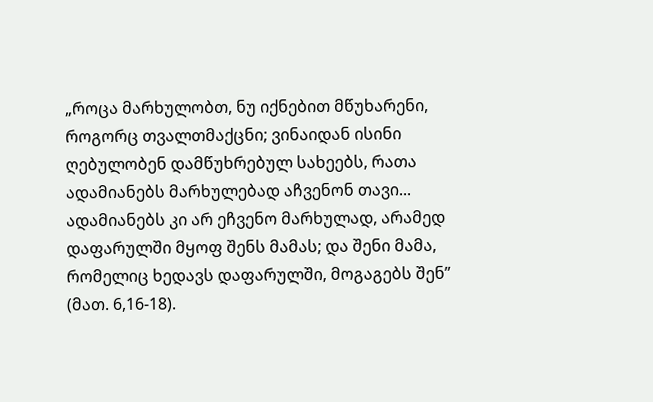„როცა მარხულობთ, ნუ იქნებით მწუხარენი, როგორც თვალთმაქცნი; ვინაიდან ისინი ღებულობენ დამწუხრებულ სახეებს, რათა ადამიანებს მარხულებად აჩვენონ თავი... ადამიანებს კი არ ეჩვენო მარხულად, არამედ დაფარულში მყოფ შენს მამას; და შენი მამა, რომელიც ხედავს დაფარულში, მოგაგებს შენ” (მათ. 6,16-18).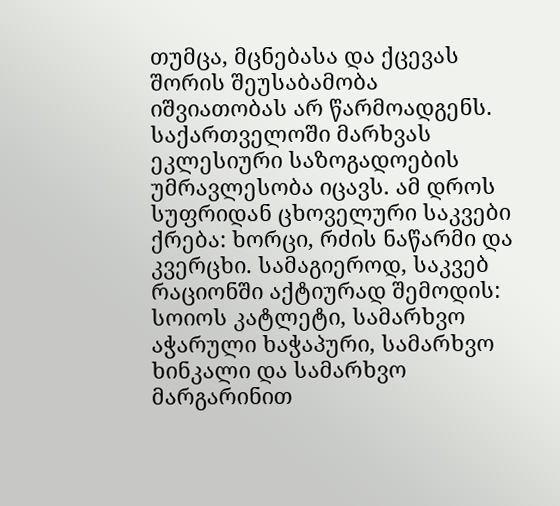თუმცა, მცნებასა და ქცევას შორის შეუსაბამობა იშვიათობას არ წარმოადგენს. საქართველოში მარხვას ეკლესიური საზოგადოების უმრავლესობა იცავს. ამ დროს სუფრიდან ცხოველური საკვები ქრება: ხორცი, რძის ნაწარმი და კვერცხი. სამაგიეროდ, საკვებ რაციონში აქტიურად შემოდის: სოიოს კატლეტი, სამარხვო აჭარული ხაჭაპური, სამარხვო ხინკალი და სამარხვო მარგარინით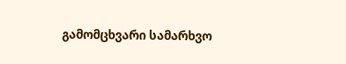გამომცხვარი სამარხვო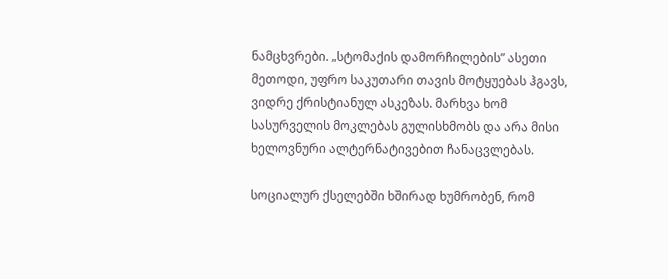ნამცხვრები. „სტომაქის დამორჩილების” ასეთი მეთოდი, უფრო საკუთარი თავის მოტყუებას ჰგავს, ვიდრე ქრისტიანულ ასკეზას. მარხვა ხომ სასურველის მოკლებას გულისხმობს და არა მისი ხელოვნური ალტერნატივებით ჩანაცვლებას.

სოციალურ ქსელებში ხშირად ხუმრობენ, რომ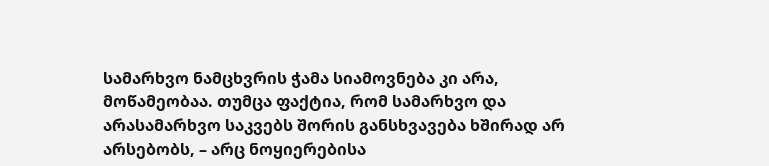სამარხვო ნამცხვრის ჭამა სიამოვნება კი არა, მოწამეობაა. თუმცა ფაქტია, რომ სამარხვო და არასამარხვო საკვებს შორის განსხვავება ხშირად არ არსებობს, – არც ნოყიერებისა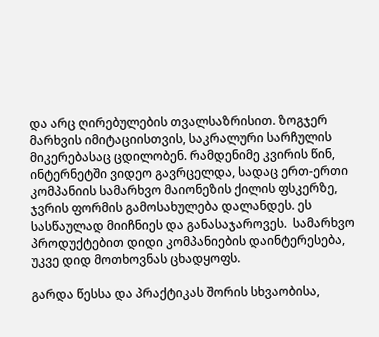და არც ღირებულების თვალსაზრისით. ზოგჯერ მარხვის იმიტაციისთვის, საკრალური სარჩულის მიკერებასაც ცდილობენ. რამდენიმე კვირის წინ, ინტერნეტში ვიდეო გავრცელდა, სადაც ერთ-ერთი კომპანიის სამარხვო მაიონეზის ქილის ფსკერზე, ჯვრის ფორმის გამოსახულება დალანდეს. ეს სასწაულად მიიჩნიეს და განასაჯაროვეს.  სამარხვო პროდუქტებით დიდი კომპანიების დაინტერესება, უკვე დიდ მოთხოვნას ცხადყოფს.

გარდა წესსა და პრაქტიკას შორის სხვაობისა,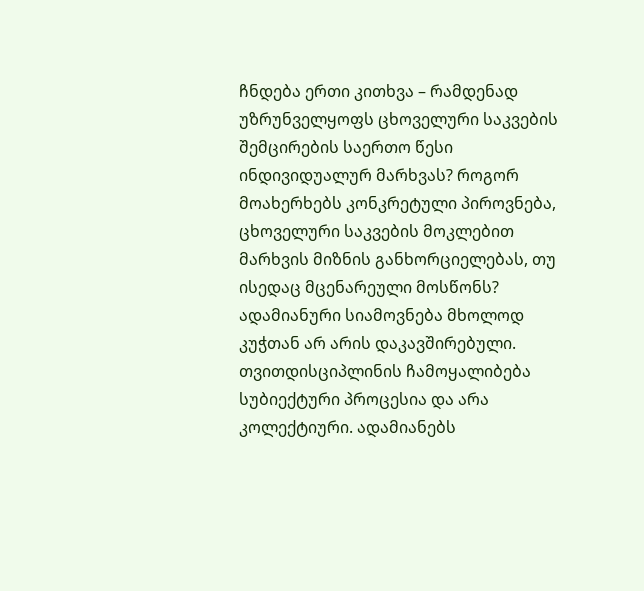ჩნდება ერთი კითხვა – რამდენად უზრუნველყოფს ცხოველური საკვების შემცირების საერთო წესი ინდივიდუალურ მარხვას? როგორ მოახერხებს კონკრეტული პიროვნება, ცხოველური საკვების მოკლებით მარხვის მიზნის განხორციელებას, თუ ისედაც მცენარეული მოსწონს? ადამიანური სიამოვნება მხოლოდ კუჭთან არ არის დაკავშირებული. თვითდისციპლინის ჩამოყალიბება სუბიექტური პროცესია და არა კოლექტიური. ადამიანებს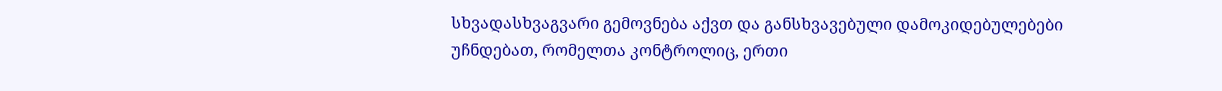სხვადასხვაგვარი გემოვნება აქვთ და განსხვავებული დამოკიდებულებები უჩნდებათ, რომელთა კონტროლიც, ერთი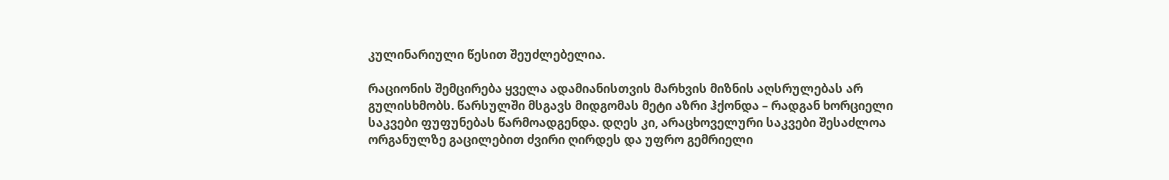კულინარიული წესით შეუძლებელია.

რაციონის შემცირება ყველა ადამიანისთვის მარხვის მიზნის აღსრულებას არ გულისხმობს. წარსულში მსგავს მიდგომას მეტი აზრი ჰქონდა – რადგან ხორციელი საკვები ფუფუნებას წარმოადგენდა. დღეს კი, არაცხოველური საკვები შესაძლოა ორგანულზე გაცილებით ძვირი ღირდეს და უფრო გემრიელი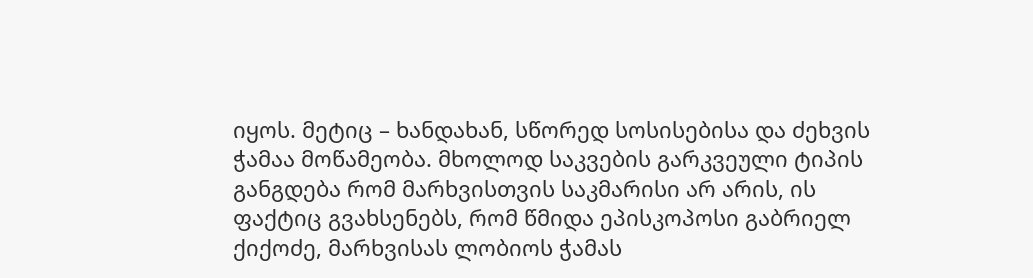იყოს. მეტიც – ხანდახან, სწორედ სოსისებისა და ძეხვის ჭამაა მოწამეობა. მხოლოდ საკვების გარკვეული ტიპის განგდება რომ მარხვისთვის საკმარისი არ არის, ის ფაქტიც გვახსენებს, რომ წმიდა ეპისკოპოსი გაბრიელ ქიქოძე, მარხვისას ლობიოს ჭამას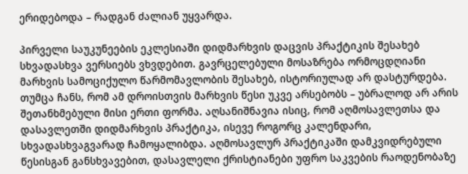ერიდებოდა – რადგან ძალიან უყვარდა.

პირველი საუკუნეების ეკლესიაში დიდმარხვის დაცვის პრაქტიკის შესახებ სხვადასხვა ვერსიებს ვხვდებით. გავრცელებული მოსაზრება ორმოცდღიანი მარხვის სამოციქულო წარმომავლობის შესახებ, ისტორიულად არ დასტურდება. თუმცა ჩანს, რომ ამ დროისთვის მარხვის წესი უკვე არსებობს – უბრალოდ არ არის შეთანხმებული მისი ერთი ფორმა. აღსანიშნავია ისიც, რომ აღმოსავლეთსა და დასავლეთში დიდმარხვის პრაქტიკა, ისევე როგორც კალენდარი, სხვადასხვაგვარად ჩამოყალიბდა. აღმოსავლურ პრაქტიკაში დამკვიდრებული წესისგან განსხვავებით, დასავლელი ქრისტიანები უფრო საკვების რაოდენობაზე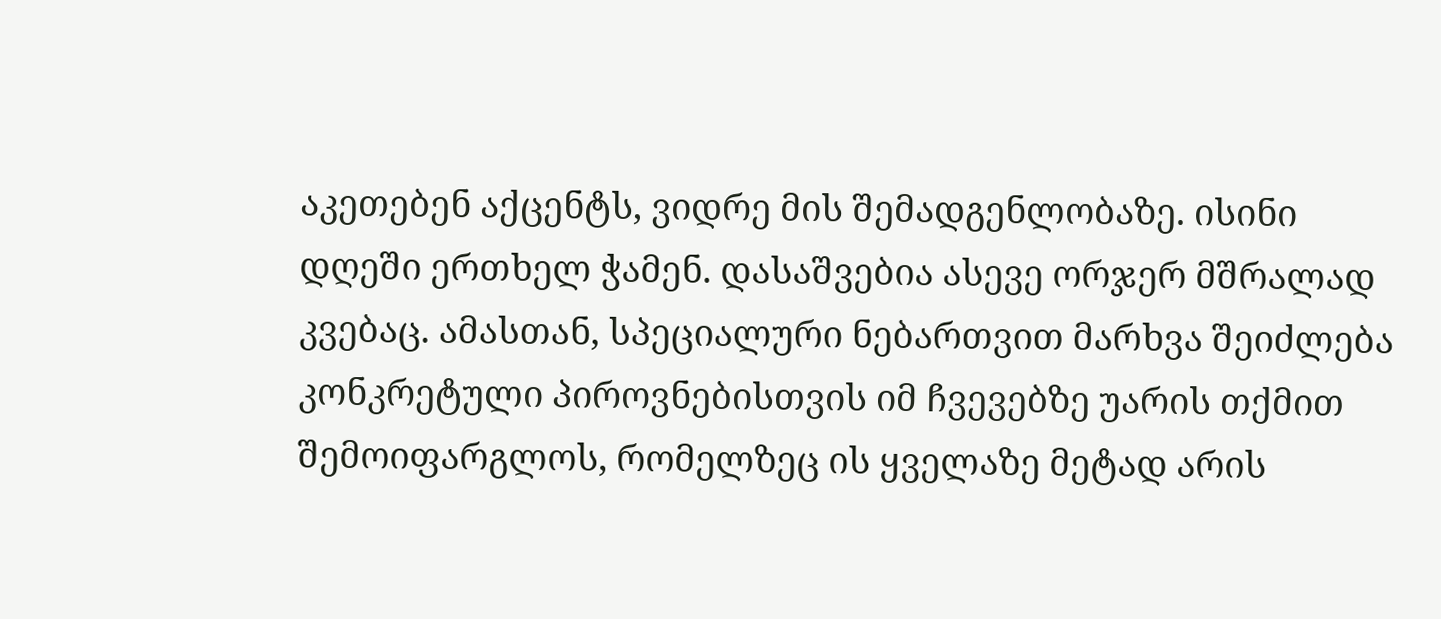აკეთებენ აქცენტს, ვიდრე მის შემადგენლობაზე. ისინი დღეში ერთხელ ჭამენ. დასაშვებია ასევე ორჯერ მშრალად კვებაც. ამასთან, სპეციალური ნებართვით მარხვა შეიძლება კონკრეტული პიროვნებისთვის იმ ჩვევებზე უარის თქმით შემოიფარგლოს, რომელზეც ის ყველაზე მეტად არის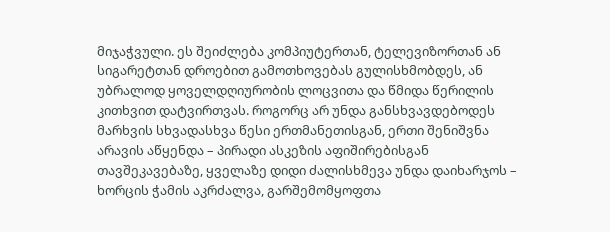მიჯაჭვული. ეს შეიძლება კომპიუტერთან, ტელევიზორთან ან სიგარეტთან დროებით გამოთხოვებას გულისხმობდეს, ან უბრალოდ ყოველდღიურობის ლოცვითა და წმიდა წერილის კითხვით დატვირთვას. როგორც არ უნდა განსხვავდებოდეს მარხვის სხვადასხვა წესი ერთმანეთისგან, ერთი შენიშვნა არავის აწყენდა – პირადი ასკეზის აფიშირებისგან თავშეკავებაზე, ყველაზე დიდი ძალისხმევა უნდა დაიხარჯოს – ხორცის ჭამის აკრძალვა, გარშემომყოფთა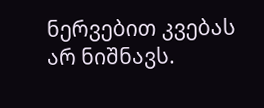ნერვებით კვებას არ ნიშნავს.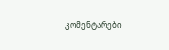კომენტარები